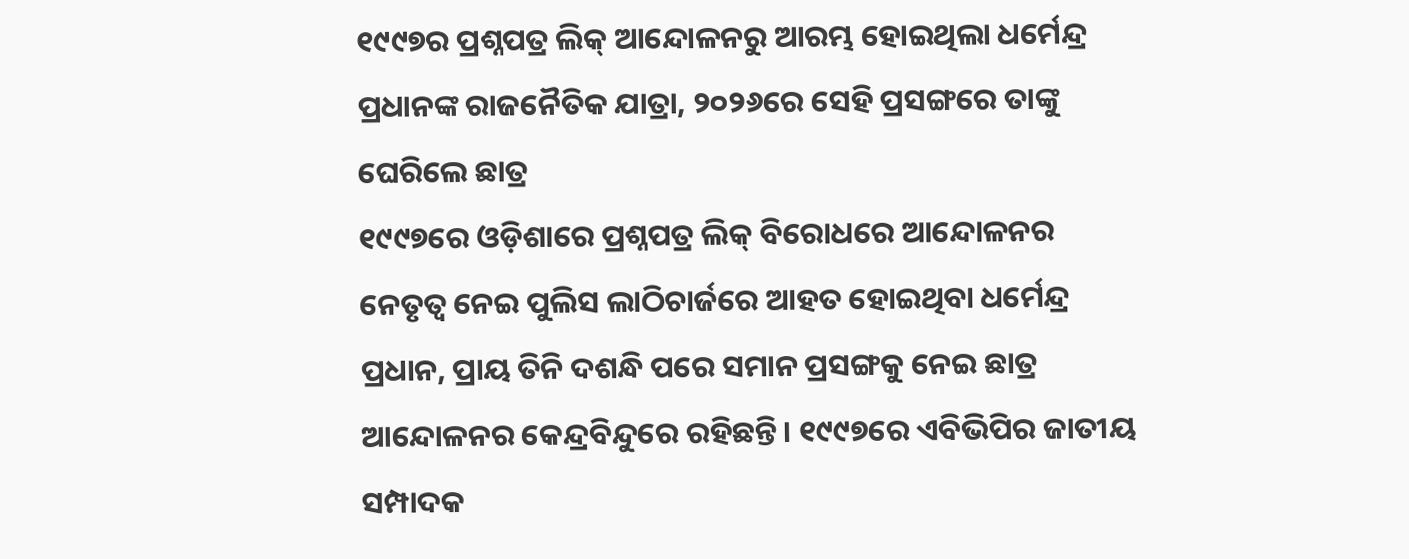୧୯୯୭ର ପ୍ରଶ୍ନପତ୍ର ଲିକ୍ ଆନ୍ଦୋଳନରୁ ଆରମ୍ଭ ହୋଇଥିଲା ଧର୍ମେନ୍ଦ୍ର ପ୍ରଧାନଙ୍କ ରାଜନୈତିକ ଯାତ୍ରା, ୨୦୨୬ରେ ସେହି ପ୍ରସଙ୍ଗରେ ତାଙ୍କୁ ଘେରିଲେ ଛାତ୍ର
୧୯୯୭ରେ ଓଡ଼ିଶାରେ ପ୍ରଶ୍ନପତ୍ର ଲିକ୍ ବିରୋଧରେ ଆନ୍ଦୋଳନର ନେତୃତ୍ୱ ନେଇ ପୁଲିସ ଲାଠିଚାର୍ଜରେ ଆହତ ହୋଇଥିବା ଧର୍ମେନ୍ଦ୍ର ପ୍ରଧାନ, ପ୍ରାୟ ତିନି ଦଶନ୍ଧି ପରେ ସମାନ ପ୍ରସଙ୍ଗକୁ ନେଇ ଛାତ୍ର ଆନ୍ଦୋଳନର କେନ୍ଦ୍ରବିନ୍ଦୁରେ ରହିଛନ୍ତି। ୧୯୯୭ରେ ଏବିଭିପିର ଜାତୀୟ ସମ୍ପାଦକ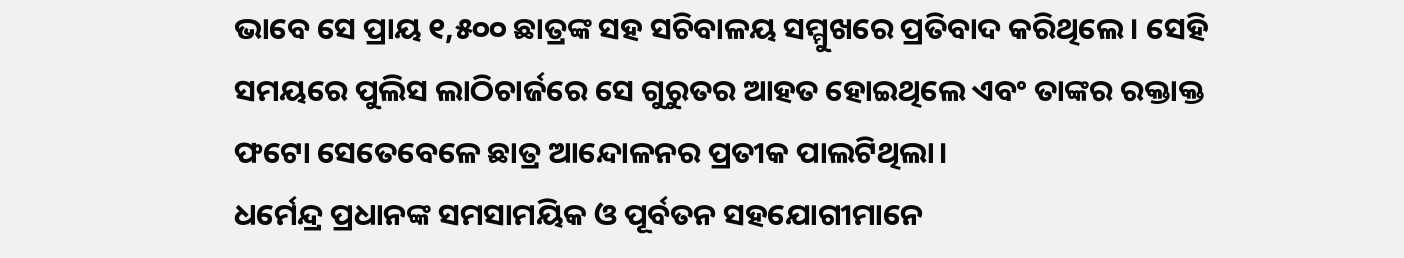ଭାବେ ସେ ପ୍ରାୟ ୧,୫୦୦ ଛାତ୍ରଙ୍କ ସହ ସଚିବାଳୟ ସମ୍ମୁଖରେ ପ୍ରତିବାଦ କରିଥିଲେ। ସେହି ସମୟରେ ପୁଲିସ ଲାଠିଚାର୍ଜରେ ସେ ଗୁରୁତର ଆହତ ହୋଇଥିଲେ ଏବଂ ତାଙ୍କର ରକ୍ତାକ୍ତ ଫଟୋ ସେତେବେଳେ ଛାତ୍ର ଆନ୍ଦୋଳନର ପ୍ରତୀକ ପାଲଟିଥିଲା।
ଧର୍ମେନ୍ଦ୍ର ପ୍ରଧାନଙ୍କ ସମସାମୟିକ ଓ ପୂର୍ବତନ ସହଯୋଗୀମାନେ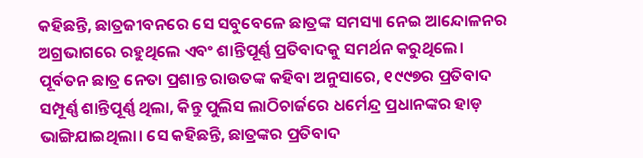କହିଛନ୍ତି, ଛାତ୍ରଜୀବନରେ ସେ ସବୁବେଳେ ଛାତ୍ରଙ୍କ ସମସ୍ୟା ନେଇ ଆନ୍ଦୋଳନର ଅଗ୍ରଭାଗରେ ରହୁଥିଲେ ଏବଂ ଶାନ୍ତିପୂର୍ଣ୍ଣ ପ୍ରତିବାଦକୁ ସମର୍ଥନ କରୁଥିଲେ। ପୂର୍ବତନ ଛାତ୍ର ନେତା ପ୍ରଶାନ୍ତ ରାଉତଙ୍କ କହିବା ଅନୁସାରେ, ୧୯୯୭ର ପ୍ରତିବାଦ ସମ୍ପୂର୍ଣ୍ଣ ଶାନ୍ତିପୂର୍ଣ୍ଣ ଥିଲା, କିନ୍ତୁ ପୁଲିସ ଲାଠିଚାର୍ଜରେ ଧର୍ମେନ୍ଦ୍ର ପ୍ରଧାନଙ୍କର ହାଡ଼ ଭାଙ୍ଗିଯାଇଥିଲା। ସେ କହିଛନ୍ତି, ଛାତ୍ରଙ୍କର ପ୍ରତିବାଦ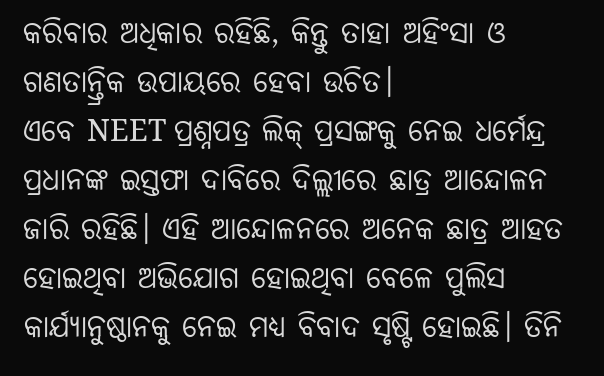କରିବାର ଅଧିକାର ରହିଛି, କିନ୍ତୁ ତାହା ଅହିଂସା ଓ ଗଣତାନ୍ତ୍ରିକ ଉପାୟରେ ହେବା ଉଚିତ।
ଏବେ NEET ପ୍ରଶ୍ନପତ୍ର ଲିକ୍ ପ୍ରସଙ୍ଗକୁ ନେଇ ଧର୍ମେନ୍ଦ୍ର ପ୍ରଧାନଙ୍କ ଇସ୍ତଫା ଦାବିରେ ଦିଲ୍ଲୀରେ ଛାତ୍ର ଆନ୍ଦୋଳନ ଜାରି ରହିଛି। ଏହି ଆନ୍ଦୋଳନରେ ଅନେକ ଛାତ୍ର ଆହତ ହୋଇଥିବା ଅଭିଯୋଗ ହୋଇଥିବା ବେଳେ ପୁଲିସ କାର୍ଯ୍ୟାନୁଷ୍ଠାନକୁ ନେଇ ମଧ୍ୟ ବିବାଦ ସୃଷ୍ଟି ହୋଇଛି। ତିନି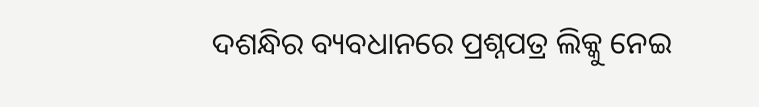ଦଶନ୍ଧିର ବ୍ୟବଧାନରେ ପ୍ରଶ୍ନପତ୍ର ଲିକ୍କୁ ନେଇ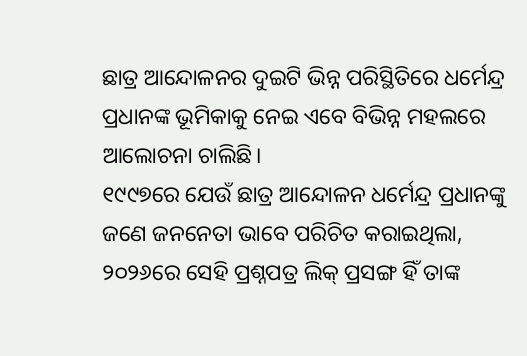ଛାତ୍ର ଆନ୍ଦୋଳନର ଦୁଇଟି ଭିନ୍ନ ପରିସ୍ଥିତିରେ ଧର୍ମେନ୍ଦ୍ର ପ୍ରଧାନଙ୍କ ଭୂମିକାକୁ ନେଇ ଏବେ ବିଭିନ୍ନ ମହଲରେ ଆଲୋଚନା ଚାଲିଛି।
୧୯୯୭ରେ ଯେଉଁ ଛାତ୍ର ଆନ୍ଦୋଳନ ଧର୍ମେନ୍ଦ୍ର ପ୍ରଧାନଙ୍କୁ ଜଣେ ଜନନେତା ଭାବେ ପରିଚିତ କରାଇଥିଲା, ୨୦୨୬ରେ ସେହି ପ୍ରଶ୍ନପତ୍ର ଲିକ୍ ପ୍ରସଙ୍ଗ ହିଁ ତାଙ୍କ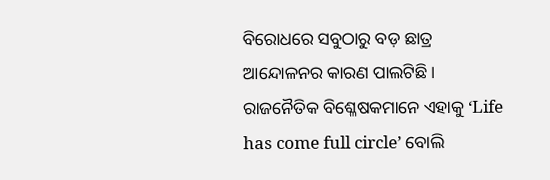ବିରୋଧରେ ସବୁଠାରୁ ବଡ଼ ଛାତ୍ର ଆନ୍ଦୋଳନର କାରଣ ପାଲଟିଛି। ରାଜନୈତିକ ବିଶ୍ଳେଷକମାନେ ଏହାକୁ ‘Life has come full circle’ ବୋଲି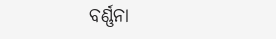ବର୍ଣ୍ଣନା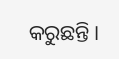କରୁଛନ୍ତି।